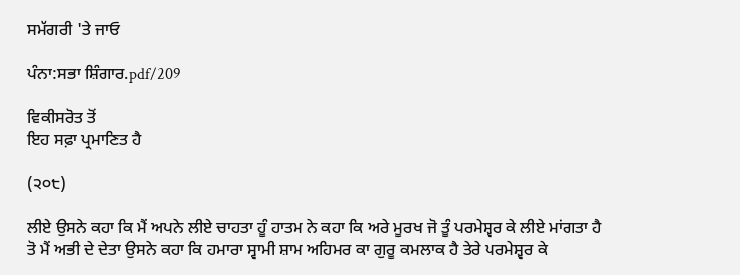ਸਮੱਗਰੀ 'ਤੇ ਜਾਓ

ਪੰਨਾ:ਸਭਾ ਸ਼ਿੰਗਾਰ.pdf/209

ਵਿਕੀਸਰੋਤ ਤੋਂ
ਇਹ ਸਫ਼ਾ ਪ੍ਰਮਾਣਿਤ ਹੈ

(੨੦੮)

ਲੀਏ ਉਸਨੇ ਕਹਾ ਕਿ ਮੈਂ ਅਪਨੇ ਲੀਏ ਚਾਹਤਾ ਹੂੰ ਹਾਤਮ ਨੇ ਕਹਾ ਕਿ ਅਰੇ ਮੂਰਖ ਜੋ ਤੂੰ ਪਰਮੇਸ਼੍ਵਰ ਕੇ ਲੀਏ ਮਾਂਗਤਾ ਹੈ ਤੋ ਮੈਂ ਅਭੀ ਦੇ ਦੇਤਾ ਉਸਨੇ ਕਹਾ ਕਿ ਹਮਾਰਾ ਸ੍ਵਾਮੀ ਸ਼ਾਮ ਅਹਿਮਰ ਕਾ ਗੁਰੂ ਕਮਲਾਕ ਹੈ ਤੇਰੇ ਪਰਮੇਸ਼੍ਵਰ ਕੇ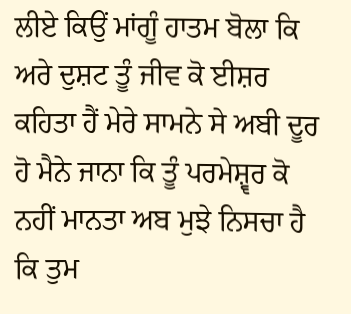ਲੀਏ ਕਿਉਂ ਮਾਂਗੂੰ ਹਾਤਮ ਬੋਲਾ ਕਿ ਅਰੇ ਦੁਸ਼ਟ ਤੂੰ ਜੀਵ ਕੋ ਈਸ਼ਰ ਕਹਿਤਾ ਹੈਂ ਮੇਰੇ ਸਾਮਨੇ ਸੇ ਅਬੀ ਦੂਰ ਹੋ ਮੈਨੇ ਜਾਨਾ ਕਿ ਤੂੰ ਪਰਮੇਸ਼੍ਵਰ ਕੋ ਨਹੀਂ ਮਾਨਤਾ ਅਬ ਮੁਝੇ ਨਿਸਚਾ ਹੈ ਕਿ ਤੁਮ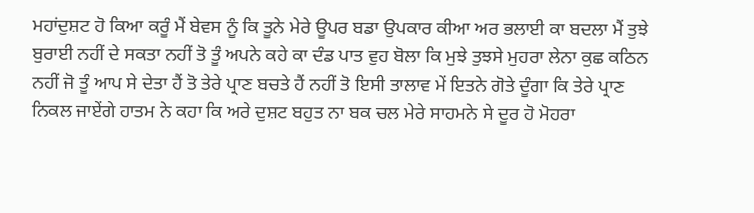ਮਹਾਂਦੁਸ਼ਟ ਹੋ ਕਿਆ ਕਰੂੰ ਮੈਂ ਬੇਵਸ ਨੂੰ ਕਿ ਤੂਨੇ ਮੇਰੇ ਊਪਰ ਬਡਾ ਉਪਕਾਰ ਕੀਆ ਅਰ ਭਲਾਈ ਕਾ ਬਦਲਾ ਮੈਂ ਤੁਝੇ ਬੁਰਾਈ ਨਹੀਂ ਦੇ ਸਕਤਾ ਨਹੀਂ ਤੋ ਤੂੰ ਅਪਨੇ ਕਹੇ ਕਾ ਦੰਡ ਪਾਤ ਵੁਹ ਬੋਲਾ ਕਿ ਮੁਝੇ ਤੁਝਸੇ ਮੁਹਰਾ ਲੇਨਾ ਕੁਛ ਕਠਿਨ ਨਹੀਂ ਜੋ ਤੂੰ ਆਪ ਸੇ ਦੇਤਾ ਹੈਂ ਤੋ ਤੇਰੇ ਪ੍ਰਾਣ ਬਚਤੇ ਹੈਂ ਨਹੀਂ ਤੋ ਇਸੀ ਤਾਲਾਵ ਮੇਂ ਇਤਨੇ ਗੋਤੇ ਦੂੰਗਾ ਕਿ ਤੇਰੇ ਪ੍ਰਾਣ ਨਿਕਲ ਜਾਏਂਗੇ ਹਾਤਮ ਨੇ ਕਹਾ ਕਿ ਅਰੇ ਦੁਸ਼ਟ ਬਹੁਤ ਨਾ ਬਕ ਚਲ ਮੇਰੇ ਸਾਹਮਨੇ ਸੇ ਦੂਰ ਹੋ ਮੋਹਰਾ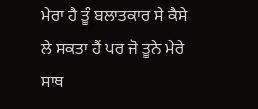ਮੇਰਾ ਹੈ ਤੂੰ ਬਲਾਤਕਾਰ ਸੇ ਕੈਸੇ ਲੇ ਸਕਤਾ ਹੈਂ ਪਰ ਜੋ ਤੂਨੇ ਮੇਰੇ ਸਾਥ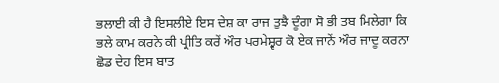ਭਲਾਈ ਕੀ ਹੈ ਇਸਲੀਏ ਇਸ ਦੇਸ਼ ਕਾ ਰਾਜ ਤੁਝੈ ਦੂੰਗਾ ਸੋ ਭੀ ਤਬ ਮਿਲੇਗਾ ਕਿ ਭਲੇ ਕਾਮ ਕਰਨੇ ਕੀ ਪ੍ਰੀਤਿ ਕਰੇਂ ਔਰ ਪਰਮੇਸ਼੍ਵਰ ਕੋ ਏਕ ਜਾਨੇਂ ਔਰ ਜਾਦੂ ਕਰਨਾ ਛੋਡ ਦੇਹ ਇਸ ਬਾਤ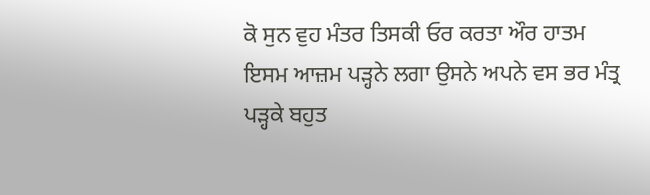ਕੋ ਸੁਨ ਵੁਹ ਮੰਤਰ ਤਿਸਕੀ ਓਰ ਕਰਤਾ ਔਰ ਹਾਤਮ ਇਸਮ ਆਜ਼ਮ ਪੜ੍ਹਨੇ ਲਗਾ ਉਸਨੇ ਅਪਨੇ ਵਸ ਭਰ ਮੰਤ੍ਰ ਪੜ੍ਹਕੇ ਬਹੁਤ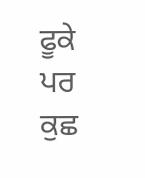ਫੂਕੇ ਪਰ ਕੁਛ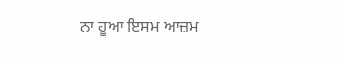ਨਾ ਹੂਆ ਇਸਮ ਆਜ਼ਮ